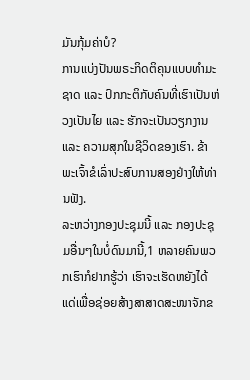ມັນກຸ້ມຄ່າບໍ?
ການແບ່ງປັນພຣະກິດຕິຄຸນແບບທຳມະຊາດ ແລະ ປົກກະຕິກັບຄົນທີ່ເຮົາເປັນຫ່ວງເປັນໄຍ ແລະ ຮັກຈະເປັນວຽກງານ ແລະ ຄວາມສຸກໃນຊີວິດຂອງເຮົາ. ຂ້າພະເຈົ້າຂໍເລົ່າປະສົບການສອງຢ່າງໃຫ້ທ່ານຟັງ.
ລະຫວ່າງກອງປະຊຸມນີ້ ແລະ ກອງປະຊຸມອື່ນໆໃນບໍ່ດົນມານີ້,1 ຫລາຍຄົນພວກເຮົາກໍຢາກຮູ້ວ່າ ເຮົາຈະເຮັດຫຍັງໄດ້ແດ່ເພື່ອຊ່ອຍສ້າງສາສາດສະໜາຈັກຂ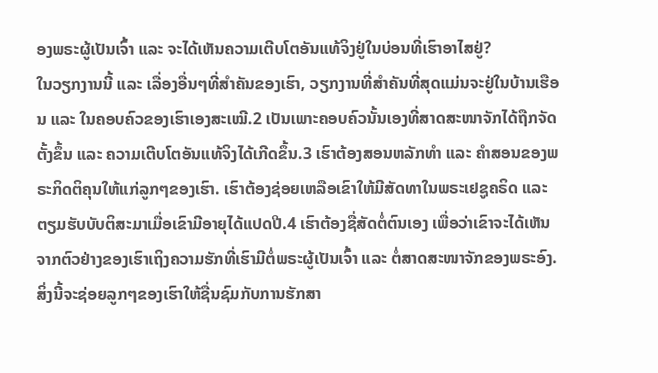ອງພຣະຜູ້ເປັນເຈົ້າ ແລະ ຈະໄດ້ເຫັນຄວາມເຕີບໂຕອັນແທ້ຈິງຢູ່ໃນບ່ອນທີ່ເຮົາອາໄສຢູ່?
ໃນວຽກງານນີ້ ແລະ ເລື່ອງອື່ນໆທີ່ສຳຄັນຂອງເຮົາ, ວຽກງານທີ່ສຳຄັນທີ່ສຸດແມ່ນຈະຢູ່ໃນບ້ານເຮືອນ ແລະ ໃນຄອບຄົວຂອງເຮົາເອງສະເໝີ.2 ເປັນເພາະຄອບຄົວນັ້ນເອງທີ່ສາດສະໜາຈັກໄດ້ຖືກຈັດຕັ້ງຂຶ້ນ ແລະ ຄວາມເຕີບໂຕອັນແທ້ຈິງໄດ້ເກີດຂຶ້ນ.3 ເຮົາຕ້ອງສອນຫລັກທຳ ແລະ ຄຳສອນຂອງພຣະກິດຕິຄຸນໃຫ້ແກ່ລູກໆຂອງເຮົາ. ເຮົາຕ້ອງຊ່ອຍເຫລືອເຂົາໃຫ້ມີສັດທາໃນພຣະເຢຊູຄຣິດ ແລະ ຕຽມຮັບບັບຕິສະມາເມື່ອເຂົາມີອາຍຸໄດ້ແປດປີ.4 ເຮົາຕ້ອງຊື່ສັດຕໍ່ຕົນເອງ ເພື່ອວ່າເຂົາຈະໄດ້ເຫັນຈາກຕົວຢ່າງຂອງເຮົາເຖິງຄວາມຮັກທີ່ເຮົາມີຕໍ່ພຣະຜູ້ເປັນເຈົ້າ ແລະ ຕໍ່ສາດສະໜາຈັກຂອງພຣະອົງ. ສິ່ງນີ້ຈະຊ່ອຍລູກໆຂອງເຮົາໃຫ້ຊື່ນຊົມກັບການຮັກສາ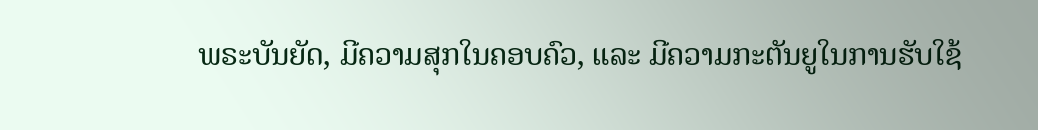ພຣະບັນຍັດ, ມີຄວາມສຸກໃນຄອບຄົວ, ແລະ ມີຄວາມກະຕັນຍູໃນການຮັບໃຊ້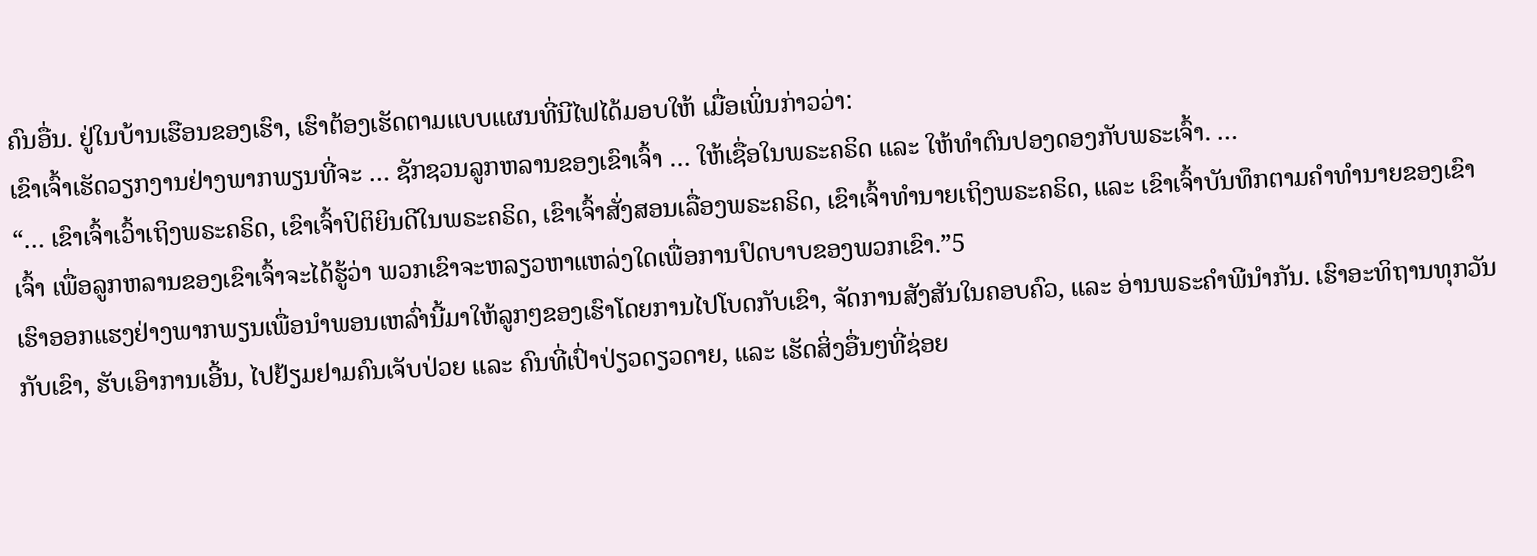ຄົນອື່ນ. ຢູ່ໃນບ້ານເຮືອນຂອງເຮົາ, ເຮົາຕ້ອງເຮັດຕາມແບບແຜນທີ່ນີໄຟໄດ້ມອບໃຫ້ ເມື່ອເພິ່ນກ່າວວ່າ:
ເຂົາເຈົ້າເຮັດວຽກງານຢ່າງພາກພຽນທີ່ຈະ … ຊັກຊວນລູກຫລານຂອງເຂົາເຈົ້າ … ໃຫ້ເຊື່ອໃນພຣະຄຣິດ ແລະ ໃຫ້ທຳຕົນປອງດອງກັບພຣະເຈົ້າ. …
“… ເຂົາເຈົ້າເວົ້າເຖິງພຣະຄຣິດ, ເຂົາເຈົ້າປິຕິຍິນດີໃນພຣະຄຣິດ, ເຂົາເຈົ້າສັ່ງສອນເລື່ອງພຣະຄຣິດ, ເຂົາເຈົ້າທຳນາຍເຖິງພຣະຄຣິດ, ແລະ ເຂົາເຈົ້າບັນທຶກຕາມຄຳທຳນາຍຂອງເຂົາເຈົ້າ ເພື່ອລູກຫລານຂອງເຂົາເຈົ້າຈະໄດ້ຮູ້ວ່າ ພວກເຂົາຈະຫລຽວຫາແຫລ່ງໃດເພື່ອການປົດບາບຂອງພວກເຂົາ.”5
ເຮົາອອກແຮງຢ່າງພາກພຽນເພື່ອນຳພອນເຫລົ່ານີ້ມາໃຫ້ລູກໆຂອງເຮົາໂດຍການໄປໂບດກັບເຂົາ, ຈັດການສັງສັນໃນຄອບຄົວ, ແລະ ອ່ານພຣະຄຳພີນຳກັນ. ເຮົາອະທິຖານທຸກວັນກັບເຂົາ, ຮັບເອົາການເອີ້ນ, ໄປຢ້ຽມຢາມຄົນເຈັບປ່ວຍ ແລະ ຄົນທີ່ເປົ່າປ່ຽວດຽວດາຍ, ແລະ ເຮັດສິ່ງອື່ນໆທີ່ຊ່ອຍ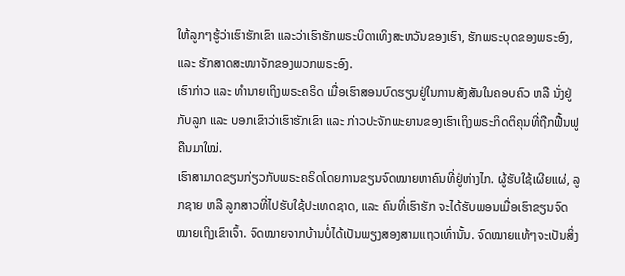ໃຫ້ລູກໆຮູ້ວ່າເຮົາຮັກເຂົາ ແລະວ່າເຮົາຮັກພຣະບິດາເທິງສະຫວັນຂອງເຮົາ, ຮັກພຣະບຸດຂອງພຣະອົງ, ແລະ ຮັກສາດສະໜາຈັກຂອງພວກພຣະອົງ.
ເຮົາກ່າວ ແລະ ທຳນາຍເຖິງພຣະຄຣິດ ເມື່ອເຮົາສອນບົດຮຽນຢູ່ໃນການສັງສັນໃນຄອບຄົວ ຫລື ນັ່ງຢູ່ກັບລູກ ແລະ ບອກເຂົາວ່າເຮົາຮັກເຂົາ ແລະ ກ່າວປະຈັກພະຍານຂອງເຮົາເຖິງພຣະກິດຕິຄຸນທີ່ຖືກຟື້ນຟູຄືນມາໃໝ່.
ເຮົາສາມາດຂຽນກ່ຽວກັບພຣະຄຣິດໂດຍການຂຽນຈົດໝາຍຫາຄົນທີ່ຢູ່ຫ່າງໄກ. ຜູ້ຮັບໃຊ້ເຜີຍແຜ່, ລູກຊາຍ ຫລື ລູກສາວທີ່ໄປຮັບໃຊ້ປະເທດຊາດ, ແລະ ຄົນທີ່ເຮົາຮັກ ຈະໄດ້ຮັບພອນເມື່ອເຮົາຂຽນຈົດໝາຍເຖິງເຂົາເຈົ້າ. ຈົດໝາຍຈາກບ້ານບໍ່ໄດ້ເປັນພຽງສອງສາມແຖວເທົ່ານັ້ນ. ຈົດໝາຍແທ້ໆຈະເປັນສິ່ງ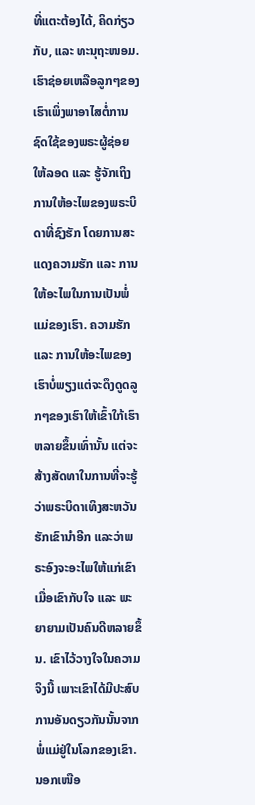ທີ່ແຕະຕ້ອງໄດ້, ຄິດກ່ຽວກັບ, ແລະ ທະນຸຖະໜອມ.
ເຮົາຊ່ອຍເຫລືອລູກໆຂອງເຮົາເພິ່ງພາອາໄສຕໍ່ການຊົດໃຊ້ຂອງພຣະຜູ້ຊ່ອຍໃຫ້ລອດ ແລະ ຮູ້ຈັກເຖິງການໃຫ້ອະໄພຂອງພຣະບິດາທີ່ຊົງຮັກ ໂດຍການສະແດງຄວາມຮັກ ແລະ ການໃຫ້ອະໄພໃນການເປັນພໍ່ແມ່ຂອງເຮົາ. ຄວາມຮັກ ແລະ ການໃຫ້ອະໄພຂອງເຮົາບໍ່ພຽງແຕ່ຈະດຶງດູດລູກໆຂອງເຮົາໃຫ້ເຂົ້າໃກ້ເຮົາຫລາຍຂຶ້ນເທົ່ານັ້ນ ແຕ່ຈະສ້າງສັດທາໃນການທີ່ຈະຮູ້ວ່າພຣະບິດາເທິງສະຫວັນຮັກເຂົານຳອີກ ແລະວ່າພຣະອົງຈະອະໄພໃຫ້ແກ່ເຂົາ ເມື່ອເຂົາກັບໃຈ ແລະ ພະຍາຍາມເປັນຄົນດີຫລາຍຂຶ້ນ. ເຂົາໄວ້ວາງໃຈໃນຄວາມຈິງນີ້ ເພາະເຂົາໄດ້ມີປະສົບການອັນດຽວກັນນັ້ນຈາກພໍ່ແມ່ຢູ່ໃນໂລກຂອງເຂົາ.
ນອກເໜືອ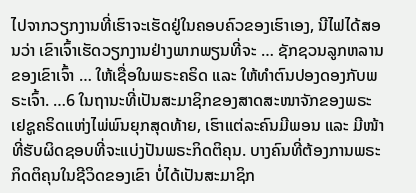ໄປຈາກວຽກງານທີ່ເຮົາຈະເຮັດຢູ່ໃນຄອບຄົວຂອງເຮົາເອງ, ນີໄຟໄດ້ສອນວ່າ ເຂົາເຈົ້າເຮັດວຽກງານຢ່າງພາກພຽນທີ່ຈະ … ຊັກຊວນລູກຫລານຂອງເຂົາເຈົ້າ … ໃຫ້ເຊື່ອໃນພຣະຄຣິດ ແລະ ໃຫ້ທຳຕົນປອງດອງກັບພຣະເຈົ້າ. …6 ໃນຖານະທີ່ເປັນສະມາຊິກຂອງສາດສະໜາຈັກຂອງພຣະເຢຊູຄຣິດແຫ່ງໄພ່ພົນຍຸກສຸດທ້າຍ, ເຮົາແຕ່ລະຄົນມີພອນ ແລະ ມີໜ້າທີ່ຮັບຜິດຊອບທີ່ຈະແບ່ງປັນພຣະກິດຕິຄຸນ. ບາງຄົນທີ່ຕ້ອງການພຣະກິດຕິຄຸນໃນຊີວິດຂອງເຂົາ ບໍ່ໄດ້ເປັນສະມາຊິກ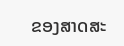ຂອງສາດສະ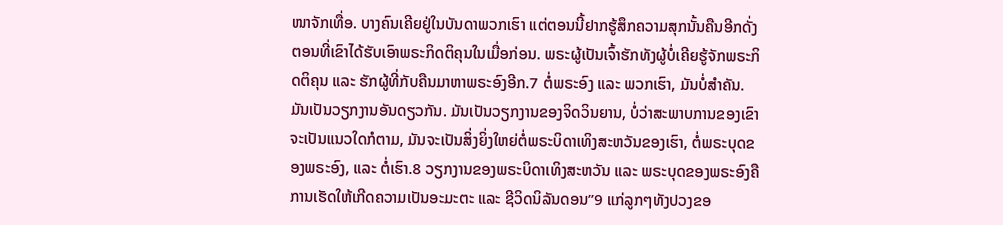ໜາຈັກເທື່ອ. ບາງຄົນເຄີຍຢູ່ໃນບັນດາພວກເຮົາ ແຕ່ຕອນນີ້ຢາກຮູ້ສຶກຄວາມສຸກນັ້ນຄືນອີກດັ່ງຕອນທີ່ເຂົາໄດ້ຮັບເອົາພຣະກິດຕິຄຸນໃນເມື່ອກ່ອນ. ພຣະຜູ້ເປັນເຈົ້າຮັກທັງຜູ້ບໍ່ເຄີຍຮູ້ຈັກພຣະກິດຕິຄຸນ ແລະ ຮັກຜູ້ທີ່ກັບຄືນມາຫາພຣະອົງອີກ.7 ຕໍ່ພຣະອົງ ແລະ ພວກເຮົາ, ມັນບໍ່ສຳຄັນ. ມັນເປັນວຽກງານອັນດຽວກັນ. ມັນເປັນວຽກງານຂອງຈິດວິນຍານ, ບໍ່ວ່າສະພາບການຂອງເຂົາຈະເປັນແນວໃດກໍຕາມ, ມັນຈະເປັນສິ່ງຍິ່ງໃຫຍ່ຕໍ່ພຣະບິດາເທິງສະຫວັນຂອງເຮົາ, ຕໍ່ພຣະບຸດຂອງພຣະອົງ, ແລະ ຕໍ່ເຮົາ.8 ວຽກງານຂອງພຣະບິດາເທິງສະຫວັນ ແລະ ພຣະບຸດຂອງພຣະອົງຄື ການເຮັດໃຫ້ເກີດຄວາມເປັນອະມະຕະ ແລະ ຊີວິດນິລັນດອນ”9 ແກ່ລູກໆທັງປວງຂອ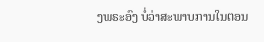ງພຣະອົງ ບໍ່ວ່າສະພາບການໃນຕອນ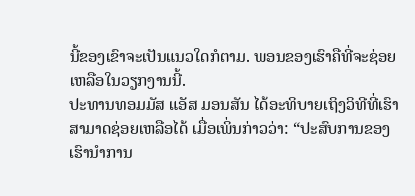ນີ້ຂອງເຂົາຈະເປັນແນວໃດກໍຕາມ. ພອນຂອງເຮົາຄືທີ່ຈະຊ່ອຍເຫລືອໃນວຽກງານນີ້.
ປະທານທອມມັສ ແອັສ ມອນສັນ ໄດ້ອະທິບາຍເຖິງວິທີທີ່ເຮົາສາມາດຊ່ອຍເຫລືອໄດ້ ເມື່ອເພິ່ນກ່າວວ່າ: “ປະສົບການຂອງເຮົານຳການ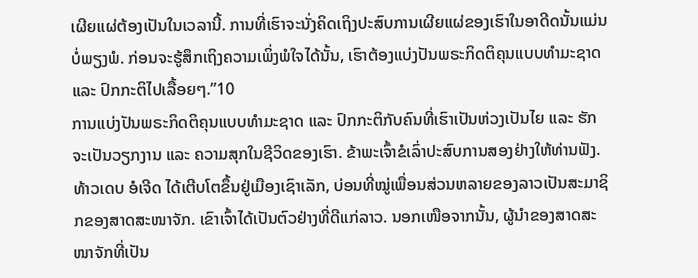ເຜີຍແຜ່ຕ້ອງເປັນໃນເວລານີ້. ການທີ່ເຮົາຈະນັ່ງຄິດເຖິງປະສົບການເຜີຍແຜ່ຂອງເຮົາໃນອາດີດນັ້ນແມ່ນບໍ່ພຽງພໍ. ກ່ອນຈະຮູ້ສຶກເຖິງຄວາມເພິ່ງພໍໃຈໄດ້ນັ້ນ, ເຮົາຕ້ອງແບ່ງປັນພຣະກິດຕິຄຸນແບບທຳມະຊາດ ແລະ ປົກກະຕິໄປເລື້ອຍໆ.”10
ການແບ່ງປັນພຣະກິດຕິຄຸນແບບທຳມະຊາດ ແລະ ປົກກະຕິກັບຄົນທີ່ເຮົາເປັນຫ່ວງເປັນໄຍ ແລະ ຮັກຈະເປັນວຽກງານ ແລະ ຄວາມສຸກໃນຊີວິດຂອງເຮົາ. ຂ້າພະເຈົ້າຂໍເລົ່າປະສົບການສອງຢ່າງໃຫ້ທ່ານຟັງ.
ທ້າວເດບ ອໍເຈີດ ໄດ້ເຕີບໂຕຂຶ້ນຢູ່ເມືອງເຊົາເລັກ, ບ່ອນທີ່ໝູ່ເພື່ອນສ່ວນຫລາຍຂອງລາວເປັນສະມາຊິກຂອງສາດສະໜາຈັກ. ເຂົາເຈົ້າໄດ້ເປັນຕົວຢ່າງທີ່ດີແກ່ລາວ. ນອກເໜືອຈາກນັ້ນ, ຜູ້ນຳຂອງສາດສະໜາຈັກທີ່ເປັນ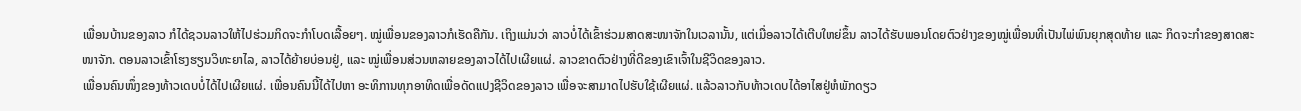ເພື່ອນບ້ານຂອງລາວ ກໍໄດ້ຊວນລາວໃຫ້ໄປຮ່ວມກິດຈະກຳໂບດເລື້ອຍໆ. ໝູ່ເພື່ອນຂອງລາວກໍເຮັດຄືກັນ. ເຖິງແມ່ນວ່າ ລາວບໍ່ໄດ້ເຂົ້າຮ່ວມສາດສະໜາຈັກໃນເວລານັ້ນ, ແຕ່ເມື່ອລາວໄດ້ເຕີບໃຫຍ່ຂຶ້ນ ລາວໄດ້ຮັບພອນໂດຍຕົວຢ່າງຂອງໝູ່ເພື່ອນທີ່ເປັນໄພ່ພົນຍຸກສຸດທ້າຍ ແລະ ກິດຈະກຳຂອງສາດສະໜາຈັກ. ຕອນລາວເຂົ້າໂຮງຮຽນວິທະຍາໄລ, ລາວໄດ້ຍ້າຍບ່ອນຢູ່, ແລະ ໝູ່ເພື່ອນສ່ວນຫລາຍຂອງລາວໄດ້ໄປເຜີຍແຜ່. ລາວຂາດຕົວຢ່າງທີ່ດີຂອງເຂົາເຈົ້າໃນຊີວິດຂອງລາວ.
ເພື່ອນຄົນໜຶ່ງຂອງທ້າວເດບບໍ່ໄດ້ໄປເຜີຍແຜ່. ເພື່ອນຄົນນີ້ໄດ້ໄປຫາ ອະທິການທຸກອາທິດເພື່ອດັດແປງຊີວິດຂອງລາວ ເພື່ອຈະສາມາດໄປຮັບໃຊ້ເຜີຍແຜ່. ແລ້ວລາວກັບທ້າວເດບໄດ້ອາໄສຢູ່ຫໍພັກດຽວ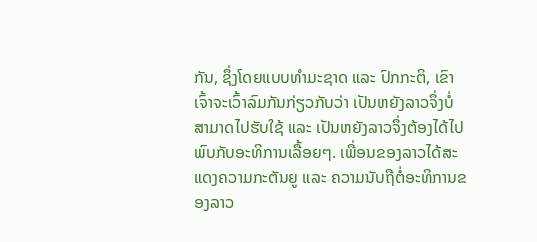ກັນ, ຊຶ່ງໂດຍແບບທຳມະຊາດ ແລະ ປົກກະຕິ, ເຂົາເຈົ້າຈະເວົ້າລົມກັນກ່ຽວກັບວ່າ ເປັນຫຍັງລາວຈຶ່ງບໍ່ສາມາດໄປຮັບໃຊ້ ແລະ ເປັນຫຍັງລາວຈຶ່ງຕ້ອງໄດ້ໄປພົບກັບອະທິການເລື້ອຍໆ. ເພື່ອນຂອງລາວໄດ້ສະແດງຄວາມກະຕັນຍູ ແລະ ຄວາມນັບຖືຕໍ່ອະທິການຂອງລາວ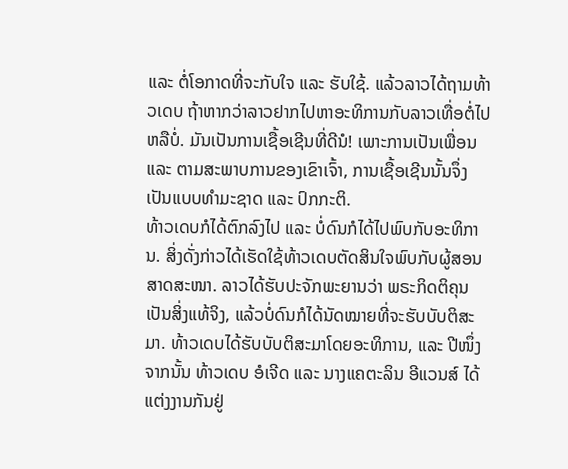ແລະ ຕໍ່ໂອກາດທີ່ຈະກັບໃຈ ແລະ ຮັບໃຊ້. ແລ້ວລາວໄດ້ຖາມທ້າວເດບ ຖ້າຫາກວ່າລາວຢາກໄປຫາອະທິການກັບລາວເທື່ອຕໍ່ໄປຫລືບໍ່. ມັນເປັນການເຊື້ອເຊີນທີ່ດີນໍ! ເພາະການເປັນເພື່ອນ ແລະ ຕາມສະພາບການຂອງເຂົາເຈົ້າ, ການເຊື້ອເຊີນນັ້ນຈຶ່ງເປັນແບບທຳມະຊາດ ແລະ ປົກກະຕິ.
ທ້າວເດບກໍໄດ້ຕົກລົງໄປ ແລະ ບໍ່ດົນກໍໄດ້ໄປພົບກັບອະທິການ. ສິ່ງດັ່ງກ່າວໄດ້ເຮັດໃຊ້ທ້າວເດບຕັດສິນໃຈພົບກັບຜູ້ສອນສາດສະໜາ. ລາວໄດ້ຮັບປະຈັກພະຍານວ່າ ພຣະກິດຕິຄຸນເປັນສິ່ງແທ້ຈິງ, ແລ້ວບໍ່ດົນກໍໄດ້ນັດໝາຍທີ່ຈະຮັບບັບຕິສະມາ. ທ້າວເດບໄດ້ຮັບບັບຕິສະມາໂດຍອະທິການ, ແລະ ປີໜຶ່ງຈາກນັ້ນ ທ້າວເດບ ອໍເຈີດ ແລະ ນາງແຄຕະລິນ ອີແວນສ໌ ໄດ້ແຕ່ງງານກັນຢູ່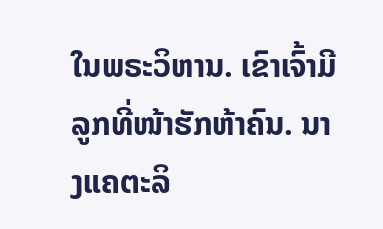ໃນພຣະວິຫານ. ເຂົາເຈົ້າມີລູກທີ່ໜ້າຮັກຫ້າຄົນ. ນາງແຄຕະລິ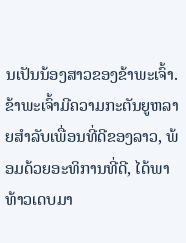ນເປັນນ້ອງສາວຂອງຂ້າພະເຈົ້າ. ຂ້າພະເຈົ້າມີຄວາມກະຕັນຍູຫລາຍສຳລັບເພື່ອນທີ່ດີຂອງລາວ, ພ້ອມດ້ວຍອະທິການທີ່ດີ, ໄດ້ພາທ້າວເດບມາ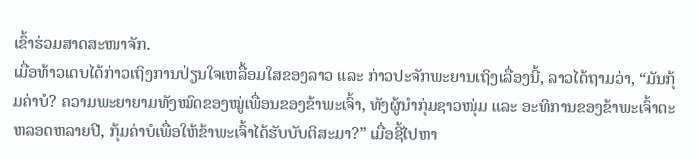ເຂົ້າຮ່ວມສາດສະໜາຈັກ.
ເມື່ອທ້າວເດບໄດ້ກ່າວເຖິງການປ່ຽນໃຈເຫລື້ອມໃສຂອງລາວ ແລະ ກ່າວປະຈັກພະຍານເຖິງເລື່ອງນີ້, ລາວໄດ້ຖາມວ່າ, “ມັນກຸ້ມຄ່າບໍ? ຄວາມພະຍາຍາມທັງໝົດຂອງໝູ່ເພື່ອນຂອງຂ້າພະເຈົ້າ, ທັງຜູ້ນຳກຸ່ມຊາວໜຸ່ມ ແລະ ອະທິການຂອງຂ້າພະເຈົ້າຕະຫລອດຫລາຍປີ, ກຸ້ມຄ່າບໍເພື່ອໃຫ້ຂ້າພະເຈົ້າໄດ້ຮັບບັບຕິສະມາ?” ເມື່ອຊີ້ໄປຫາ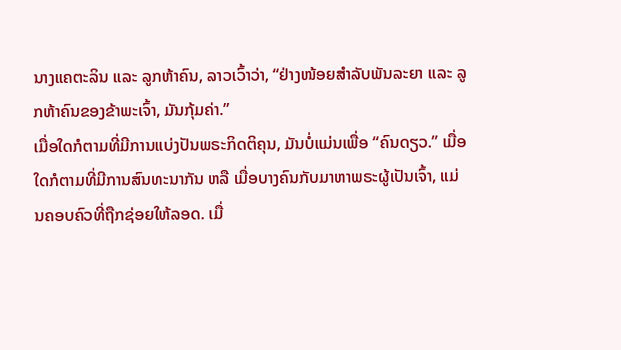ນາງແຄຕະລິນ ແລະ ລູກຫ້າຄົນ, ລາວເວົ້າວ່າ, “ຢ່າງໜ້ອຍສຳລັບພັນລະຍາ ແລະ ລູກຫ້າຄົນຂອງຂ້າພະເຈົ້າ, ມັນກຸ້ມຄ່າ.”
ເມື່ອໃດກໍຕາມທີ່ມີການແບ່ງປັນພຣະກິດຕິຄຸນ, ມັນບໍ່ແມ່ນເພື່ອ “ຄົນດຽວ.” ເມື່ອໃດກໍຕາມທີ່ມີການສົນທະນາກັນ ຫລື ເມື່ອບາງຄົນກັບມາຫາພຣະຜູ້ເປັນເຈົ້າ, ແມ່ນຄອບຄົວທີ່ຖືກຊ່ອຍໃຫ້ລອດ. ເມື່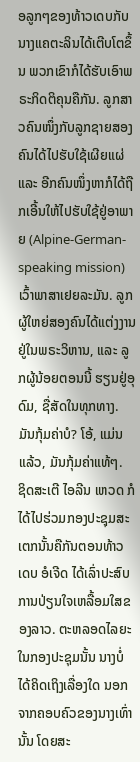ອລູກໆຂອງທ້າວເດບກັບນາງແຄຕະລິນໄດ້ເຕີບໂຕຂຶ້ນ ພວກເຂົາກໍໄດ້ຮັບເອົາພຣະກິດຕິຄຸນຄືກັນ. ລູກສາວຄົນໜຶ່ງກັບລູກຊາຍສອງຄົນໄດ້ໄປຮັບໃຊ້ເຜີຍແຜ່ ແລະ ອີກຄົນໜຶ່ງຫາກໍໄດ້ຖືກເອີ້ນໃຫ້ໄປຮັບໃຊ້ຢູ່ອາພາຍ (Alpine-German-speaking mission) ເວົ້າພາສາເຢຍລະມັນ. ລູກຜູ້ໃຫຍ່ສອງຄົນໄດ້ແຕ່ງງານຢູ່ໃນພຣະວິຫານ, ແລະ ລູກຜູ້ນ້ອຍຕອນນີ້ ຮຽນຢູ່ອຸດົມ, ຊື່ສັດໃນທຸກທາງ. ມັນກຸ້ມຄ່າບໍ? ໂອ້, ແມ່ນແລ້ວ, ມັນກຸ້ມຄ່າແທ້ໆ.
ຊິດສະເຕີ ໄອລີນ ເຫວດ ກໍໄດ້ໄປຮ່ວມກອງປະຊຸມສະເຕກນັ້ນຄືກັນຕອນທ້າວເດບ ອໍເຈີດ ໄດ້ເລົ່າປະສົບການປ່ຽນໃຈເຫລື້ອມໃສຂອງລາວ. ຕະຫລອດໄລຍະໃນກອງປະຊຸມນັ້ນ ນາງບໍ່ໄດ້ຄິດເຖິງເລື່ອງໃດ ນອກຈາກຄອບຄົວຂອງນາງເທົ່ານັ້ນ ໂດຍສະ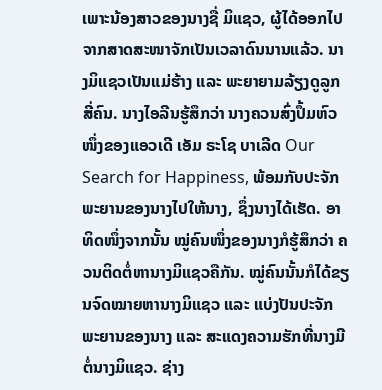ເພາະນ້ອງສາວຂອງນາງຊື່ ມິແຊວ, ຜູ້ໄດ້ອອກໄປຈາກສາດສະໜາຈັກເປັນເວລາດົນນານແລ້ວ. ນາງມິແຊວເປັນແມ່ຮ້າງ ແລະ ພະຍາຍາມລ້ຽງດູລູກສີ່ຄົນ. ນາງໄອລີນຮູ້ສຶກວ່າ ນາງຄວນສົ່ງປຶ້ມຫົວໜຶ່ງຂອງແອວເດີ ເອັມ ຣະໂຊ ບາເລີດ Our Search for Happiness, ພ້ອມກັບປະຈັກພະຍານຂອງນາງໄປໃຫ້ນາງ, ຊຶ່ງນາງໄດ້ເຮັດ. ອາທິດໜຶ່ງຈາກນັ້ນ ໝູ່ຄົນໜຶ່ງຂອງນາງກໍຮູ້ສຶກວ່າ ຄວນຕິດຕໍ່ຫານາງມິແຊວຄືກັນ. ໝູ່ຄົນນັ້ນກໍໄດ້ຂຽນຈົດໝາຍຫານາງມິແຊວ ແລະ ແບ່ງປັນປະຈັກພະຍານຂອງນາງ ແລະ ສະແດງຄວາມຮັກທີ່ນາງມີຕໍ່ນາງມິແຊວ. ຊ່າງ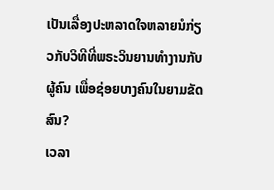ເປັນເລື່ອງປະຫລາດໃຈຫລາຍນໍກ່ຽວກັບວິທີທີ່ພຣະວິນຍານທຳງານກັບຜູ້ຄົນ ເພື່ອຊ່ອຍບາງຄົນໃນຍາມຂັດສົນ?
ເວລາ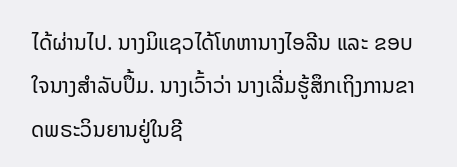ໄດ້ຜ່ານໄປ. ນາງມິແຊວໄດ້ໂທຫານາງໄອລີນ ແລະ ຂອບໃຈນາງສຳລັບປຶ້ມ. ນາງເວົ້າວ່າ ນາງເລີ່ມຮູ້ສຶກເຖິງການຂາດພຣະວິນຍານຢູ່ໃນຊີ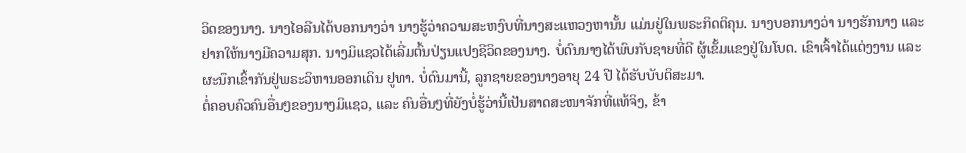ວິດຂອງນາງ. ນາງໄອລີນໄດ້ບອກນາງວ່າ ນາງຮູ້ວ່າຄວາມສະຫງົບທີ່ນາງສະແຫວງຫານັ້ນ ແມ່ນຢູ່ໃນພຣະກິດຕິຄຸນ. ນາງບອກນາງວ່າ ນາງຮັກນາງ ແລະ ຢາກໃຫ້ນາງມີຄວາມສຸກ. ນາງມິແຊວໄດ້ເລີ່ມຕົ້ນປ່ຽນແປງຊີວິດຂອງນາງ. ບໍ່ດົນນາງໄດ້ພົບກັບຊາຍທີ່ດີ ຜູ້ເຂັ້ມແຂງຢູ່ໃນໂບດ. ເຂົາເຈົ້າໄດ້ແຕ່ງງານ ແລະ ຜະນຶກເຂົ້າກັນຢູ່ພຣະວິຫານອອກເດິນ ຢູທາ. ບໍ່ດົນມານີ້, ລູກຊາຍຂອງນາງອາຍຸ 24 ປີ ໄດ້ຮັບບັບຕິສະມາ.
ຕໍ່ຄອບຄົວຄົນອື່ນໆຂອງນາງມິແຊວ, ແລະ ຄົນອື່ນໆທີ່ຍັງບໍ່ຮູ້ວ່ານີ້ເປັນສາດສະໜາຈັກທີ່ແທ້ຈິງ, ຂ້າ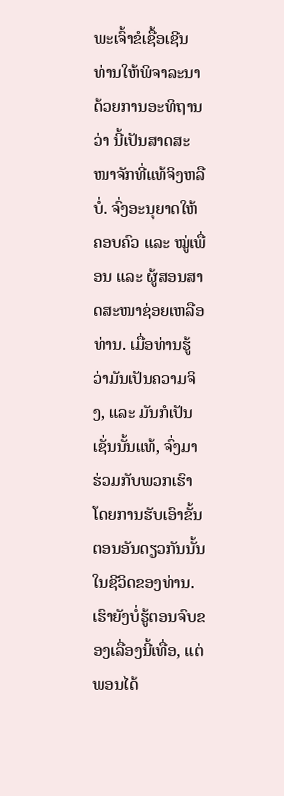ພະເຈົ້າຂໍເຊື້ອເຊີນທ່ານໃຫ້ພິຈາລະນາດ້ວຍການອະທິຖານວ່າ ນີ້ເປັນສາດສະໜາຈັກທີ່ແທ້ຈິງຫລືບໍ່. ຈົ່ງອະນຸຍາດໃຫ້ຄອບຄົວ ແລະ ໝູ່ເພື່ອນ ແລະ ຜູ້ສອນສາດສະໜາຊ່ອຍເຫລືອທ່ານ. ເມື່ອທ່ານຮູ້ວ່າມັນເປັນຄວາມຈິງ, ແລະ ມັນກໍເປັນເຊັ່ນນັ້ນແທ້, ຈົ່ງມາຮ່ວມກັບພວກເຮົາໂດຍການຮັບເອົາຂັ້ນຕອນອັນດຽວກັນນັ້ນໃນຊີວິດຂອງທ່ານ.
ເຮົາຍັງບໍ່ຮູ້ຕອນຈົບຂອງເລື່ອງນີ້ເທື່ອ, ແຕ່ພອນໄດ້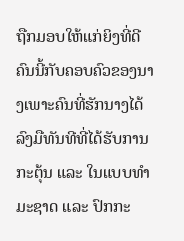ຖືກມອບໃຫ້ແກ່ຍິງທີ່ດີຄົນນີ້ກັບຄອບຄົວຂອງນາງເພາະຄົນທີ່ຮັກນາງໄດ້ລົງມືທັນທີທີ່ໄດ້ຮັບການກະຕຸ້ນ ແລະ ໃນແບບທຳມະຊາດ ແລະ ປົກກະ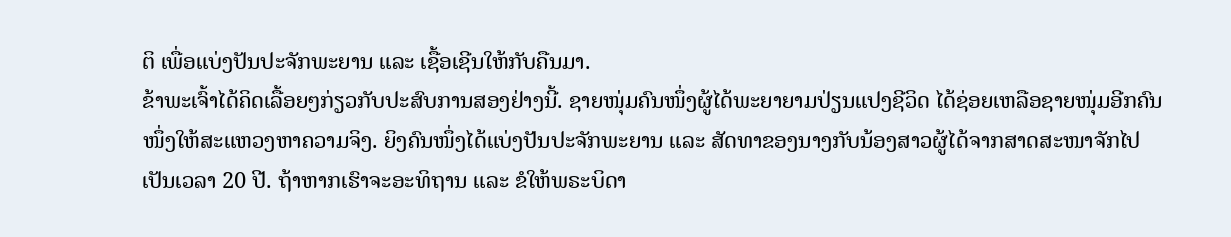ຕິ ເພື່ອແບ່ງປັນປະຈັກພະຍານ ແລະ ເຊື້ອເຊີນໃຫ້ກັບຄືນມາ.
ຂ້າພະເຈົ້າໄດ້ຄິດເລື້ອຍໆກ່ຽວກັບປະສົບການສອງຢ່າງນີ້. ຊາຍໜຸ່ມຄົນໜຶ່ງຜູ້ໄດ້ພະຍາຍາມປ່ຽນແປງຊີວິດ ໄດ້ຊ່ອຍເຫລືອຊາຍໜຸ່ມອີກຄົນໜຶ່ງໃຫ້ສະແຫວງຫາຄວາມຈິງ. ຍິງຄົນໜຶ່ງໄດ້ແບ່ງປັນປະຈັກພະຍານ ແລະ ສັດທາຂອງນາງກັບນ້ອງສາວຜູ້ໄດ້ຈາກສາດສະໜາຈັກໄປເປັນເວລາ 20 ປີ. ຖ້າຫາກເຮົາຈະອະທິຖານ ແລະ ຂໍໃຫ້ພຣະບິດາ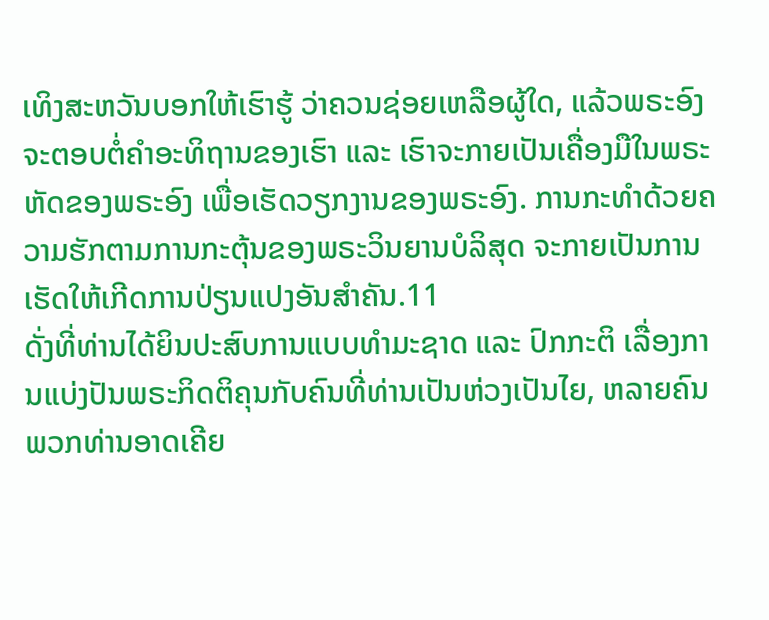ເທິງສະຫວັນບອກໃຫ້ເຮົາຮູ້ ວ່າຄວນຊ່ອຍເຫລືອຜູ້ໃດ, ແລ້ວພຣະອົງຈະຕອບຕໍ່ຄຳອະທິຖານຂອງເຮົາ ແລະ ເຮົາຈະກາຍເປັນເຄື່ອງມືໃນພຣະຫັດຂອງພຣະອົງ ເພື່ອເຮັດວຽກງານຂອງພຣະອົງ. ການກະທຳດ້ວຍຄວາມຮັກຕາມການກະຕຸ້ນຂອງພຣະວິນຍານບໍລິສຸດ ຈະກາຍເປັນການເຮັດໃຫ້ເກີດການປ່ຽນແປງອັນສຳຄັນ.11
ດັ່ງທີ່ທ່ານໄດ້ຍິນປະສົບການແບບທຳມະຊາດ ແລະ ປົກກະຕິ ເລື່ອງການແບ່ງປັນພຣະກິດຕິຄຸນກັບຄົນທີ່ທ່ານເປັນຫ່ວງເປັນໄຍ, ຫລາຍຄົນພວກທ່ານອາດເຄີຍ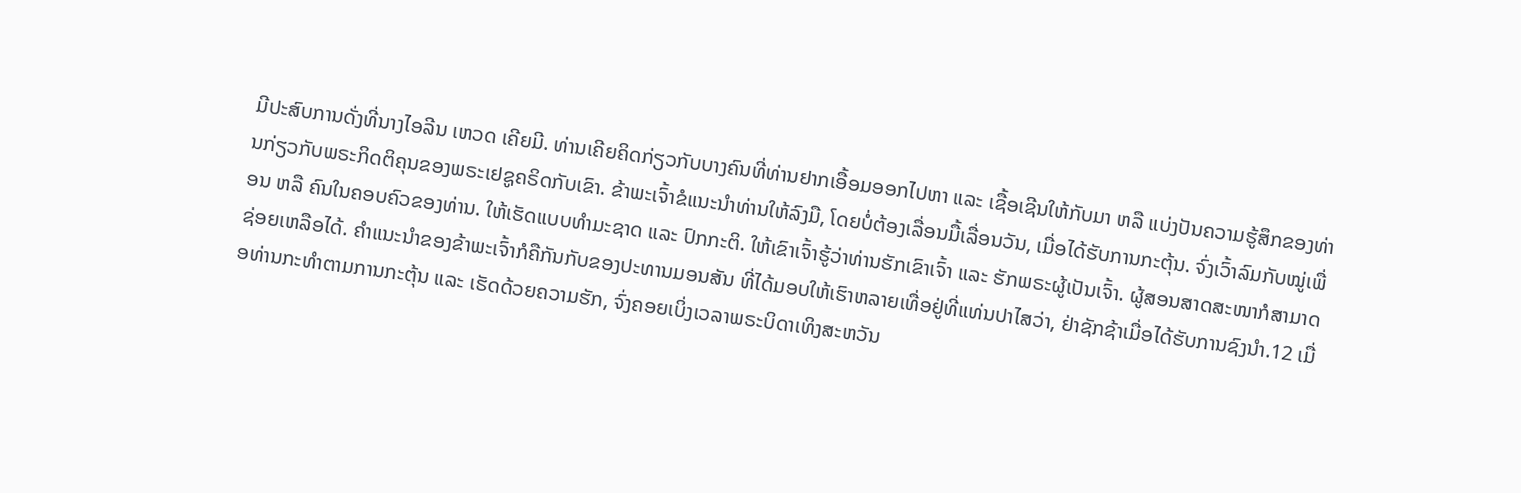ມີປະສົບການດັ່ງທີ່ນາງໄອລີນ ເຫວດ ເຄີຍມີ. ທ່ານເຄີຍຄິດກ່ຽວກັບບາງຄົນທີ່ທ່ານຢາກເອື້ອມອອກໄປຫາ ແລະ ເຊື້ອເຊີນໃຫ້ກັບມາ ຫລື ແບ່ງປັນຄວາມຮູ້ສຶກຂອງທ່ານກ່ຽວກັບພຣະກິດຕິຄຸນຂອງພຣະເຢຊູຄຣິດກັບເຂົາ. ຂ້າພະເຈົ້າຂໍແນະນຳທ່ານໃຫ້ລົງມື, ໂດຍບໍ່ຕ້ອງເລື່ອນມື້ເລື່ອນວັນ, ເມື່ອໄດ້ຮັບການກະຕຸ້ນ. ຈົ່ງເວົ້າລົມກັບໝູ່ເພື່ອນ ຫລື ຄົນໃນຄອບຄົວຂອງທ່ານ. ໃຫ້ເຮັດແບບທຳມະຊາດ ແລະ ປົກກະຕິ. ໃຫ້ເຂົາເຈົ້າຮູ້ວ່າທ່ານຮັກເຂົາເຈົ້າ ແລະ ຮັກພຣະຜູ້ເປັນເຈົ້າ. ຜູ້ສອນສາດສະໜາກໍສາມາດຊ່ອຍເຫລືອໄດ້. ຄຳແນະນຳຂອງຂ້າພະເຈົ້າກໍຄືກັນກັບຂອງປະທານມອນສັນ ທີ່ໄດ້ມອບໃຫ້ເຮົາຫລາຍເທື່ອຢູ່ທີ່ແທ່ນປາໄສວ່າ, ຢ່າຊັກຊ້າເມື່ອໄດ້ຮັບການຊົງນຳ.12 ເມື່ອທ່ານກະທຳຕາມການກະຕຸ້ນ ແລະ ເຮັດດ້ວຍຄວາມຮັກ, ຈົ່ງຄອຍເບິ່ງເວລາພຣະບິດາເທິງສະຫວັນ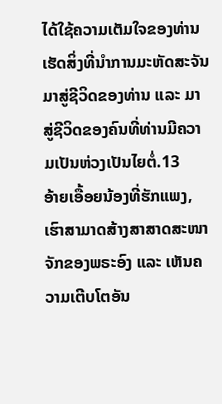ໄດ້ໃຊ້ຄວາມເຕັມໃຈຂອງທ່ານເຮັດສິ່ງທີ່ນຳການມະຫັດສະຈັນມາສູ່ຊີວິດຂອງທ່ານ ແລະ ມາສູ່ຊີວິດຂອງຄົນທີ່ທ່ານມີຄວາມເປັນຫ່ວງເປັນໄຍຕໍ່.13
ອ້າຍເອື້ອຍນ້ອງທີ່ຮັກແພງ, ເຮົາສາມາດສ້າງສາສາດສະໜາຈັກຂອງພຣະອົງ ແລະ ເຫັນຄວາມເຕີບໂຕອັນ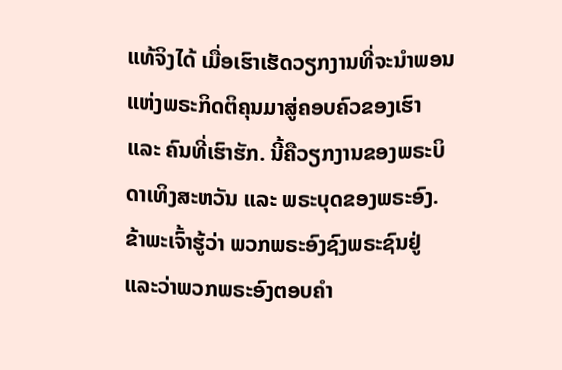ແທ້ຈິງໄດ້ ເມື່ອເຮົາເຮັດວຽກງານທີ່ຈະນຳພອນແຫ່ງພຣະກິດຕິຄຸນມາສູ່ຄອບຄົວຂອງເຮົາ ແລະ ຄົນທີ່ເຮົາຮັກ. ນີ້ຄືວຽກງານຂອງພຣະບິດາເທິງສະຫວັນ ແລະ ພຣະບຸດຂອງພຣະອົງ. ຂ້າພະເຈົ້າຮູ້ວ່າ ພວກພຣະອົງຊົງພຣະຊົນຢູ່ ແລະວ່າພວກພຣະອົງຕອບຄຳ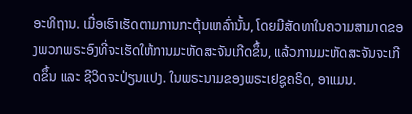ອະທິຖານ. ເມື່ອເຮົາເຮັດຕາມການກະຕຸ້ນເຫລົ່ານັ້ນ, ໂດຍມີສັດທາໃນຄວາມສາມາດຂອງພວກພຣະອົງທີ່ຈະເຮັດໃຫ້ການມະຫັດສະຈັນເກີດຂຶ້ນ, ແລ້ວການມະຫັດສະຈັນຈະເກີດຂຶ້ນ ແລະ ຊີວິດຈະປ່ຽນແປງ. ໃນພຣະນາມຂອງພຣະເຢຊູຄຣິດ, ອາແມນ.